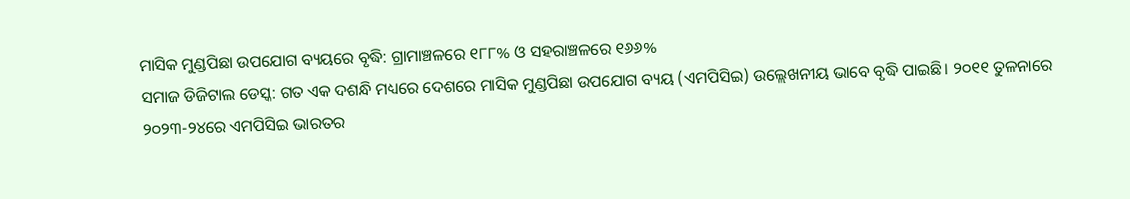ମାସିକ ମୁଣ୍ଡପିଛା ଉପଯୋଗ ବ୍ୟୟରେ ବୃଦ୍ଧି: ଗ୍ରାମାଞ୍ଚଳରେ ୧୮୮% ଓ ସହରାଞ୍ଚଳରେ ୧୬୬%
ସମାଜ ଡିଜିଟାଲ ଡେସ୍କ: ଗତ ଏକ ଦଶନ୍ଧି ମଧ୍ୟରେ ଦେଶରେ ମାସିକ ମୁଣ୍ଡପିଛା ଉପଯୋଗ ବ୍ୟୟ (ଏମପିସିଇ) ଉଲ୍ଲେଖନୀୟ ଭାବେ ବୃଦ୍ଧି ପାଇଛି। ୨୦୧୧ ତୁଳନାରେ ୨୦୨୩-୨୪ରେ ଏମପିସିଇ ଭାରତର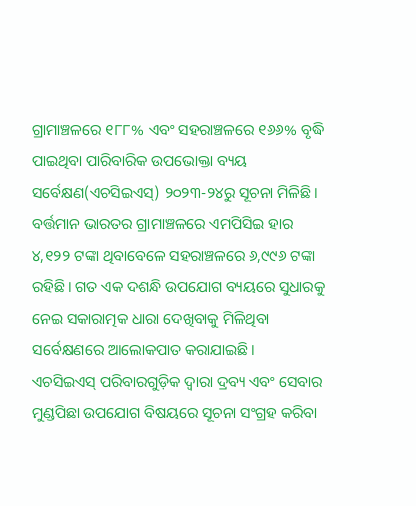ଗ୍ରାମାଞ୍ଚଳରେ ୧୮୮% ଏବଂ ସହରାଞ୍ଚଳରେ ୧୬୬% ବୃଦ୍ଧି ପାଇଥିବା ପାରିବାରିକ ଉପଭୋକ୍ତା ବ୍ୟୟ ସର୍ବେକ୍ଷଣ(ଏଚସିଇଏସ୍) ୨୦୨୩-୨୪ରୁ ସୂଚନା ମିଳିଛି। ବର୍ତ୍ତମାନ ଭାରତର ଗ୍ରାମାଞ୍ଚଳରେ ଏମପିସିଇ ହାର ୪,୧୨୨ ଟଙ୍କା ଥିବାବେଳେ ସହରାଞ୍ଚଳରେ ୬,୯୯୬ ଟଙ୍କା ରହିଛି। ଗତ ଏକ ଦଶନ୍ଧି ଉପଯୋଗ ବ୍ୟୟରେ ସୁଧାରକୁ ନେଇ ସକାରାତ୍ମକ ଧାରା ଦେଖିବାକୁ ମିଳିଥିବା ସର୍ବେକ୍ଷଣରେ ଆଲୋକପାତ କରାଯାଇଛି।
ଏଚସିଇଏସ୍ ପରିବାରଗୁଡ଼ିକ ଦ୍ୱାରା ଦ୍ରବ୍ୟ ଏବଂ ସେବାର ମୁଣ୍ଡପିଛା ଉପଯୋଗ ବିଷୟରେ ସୂଚନା ସଂଗ୍ରହ କରିବା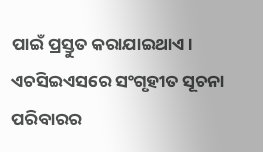ପାଇଁ ପ୍ରସ୍ତୁତ କରାଯାଇଥାଏ। ଏଚସିଇଏସରେ ସଂଗୃହୀତ ସୂଚନା ପରିବାରର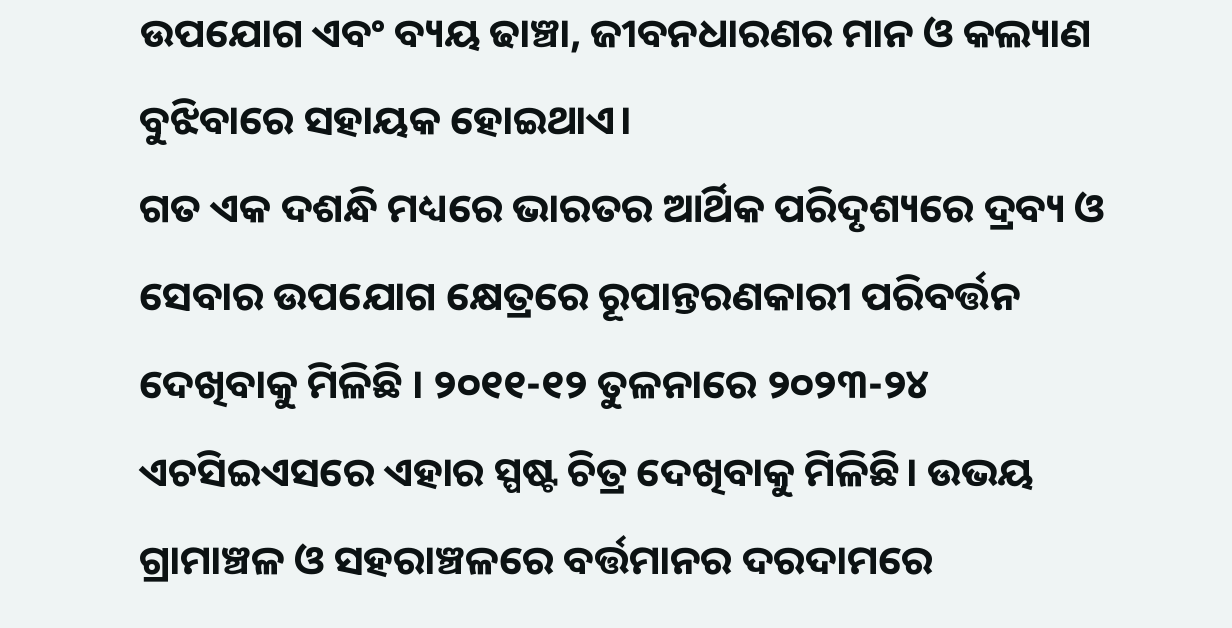ଉପଯୋଗ ଏବଂ ବ୍ୟୟ ଢାଞ୍ଚା, ଜୀବନଧାରଣର ମାନ ଓ କଲ୍ୟାଣ ବୁଝିବାରେ ସହାୟକ ହୋଇଥାଏ।
ଗତ ଏକ ଦଶନ୍ଧି ମଧ୍ୟରେ ଭାରତର ଆର୍ଥିକ ପରିଦୃଶ୍ୟରେ ଦ୍ରବ୍ୟ ଓ ସେବାର ଉପଯୋଗ କ୍ଷେତ୍ରରେ ରୂପାନ୍ତରଣକାରୀ ପରିବର୍ତ୍ତନ ଦେଖିବାକୁ ମିଳିଛି । ୨୦୧୧-୧୨ ତୁଳନାରେ ୨୦୨୩-୨୪ ଏଚସିଇଏସରେ ଏହାର ସ୍ପଷ୍ଟ ଚିତ୍ର ଦେଖିବାକୁ ମିଳିଛି। ଉଭୟ ଗ୍ରାମାଞ୍ଚଳ ଓ ସହରାଞ୍ଚଳରେ ବର୍ତ୍ତମାନର ଦରଦାମରେ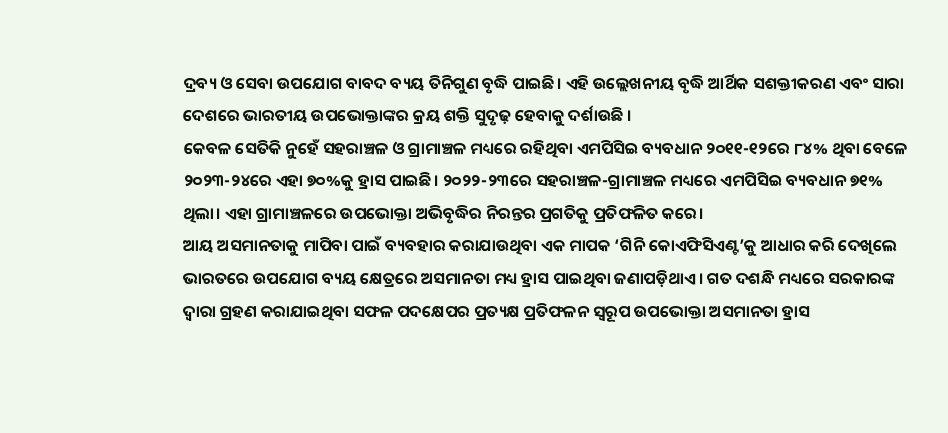ଦ୍ରବ୍ୟ ଓ ସେବା ଉପଯୋଗ ବାବଦ ବ୍ୟୟ ତିନିଗୁଣ ବୃଦ୍ଧି ପାଇଛି। ଏହି ଉଲ୍ଲେଖନୀୟ ବୃଦ୍ଧି ଆର୍ଥିକ ସଶକ୍ତୀକରଣ ଏବଂ ସାରା ଦେଶରେ ଭାରତୀୟ ଉପଭୋକ୍ତାଙ୍କର କ୍ରୟ ଶକ୍ତି ସୁଦୃଢ଼ ହେବାକୁ ଦର୍ଶାଉଛି ।
କେବଳ ସେତିକି ନୁହେଁ ସହରାଞ୍ଚଳ ଓ ଗ୍ରାମାଞ୍ଚଳ ମଧ୍ୟରେ ରହିଥିବା ଏମପିସିଇ ବ୍ୟବଧାନ ୨୦୧୧-୧୨ରେ ୮୪% ଥିବା ବେଳେ ୨୦୨୩-୨୪ରେ ଏହା ୭୦%କୁ ହ୍ରାସ ପାଇଛି। ୨୦୨୨-୨୩ରେ ସହରାଞ୍ଚଳ-ଗ୍ରାମାଞ୍ଚଳ ମଧ୍ୟରେ ଏମପିସିଇ ବ୍ୟବଧାନ ୭୧% ଥିଲା। ଏହା ଗ୍ରାମାଞ୍ଚଳରେ ଉପଭୋକ୍ତା ଅଭିବୃଦ୍ଧିର ନିରନ୍ତର ପ୍ରଗତିକୁ ପ୍ରତିଫଳିତ କରେ।
ଆୟ ଅସମାନତାକୁ ମାପିବା ପାଇଁ ବ୍ୟବହାର କରାଯାଉଥିବା ଏକ ମାପକ ‘ଗିନି କୋଏଫିସିଏଣ୍ଟ’କୁ ଆଧାର କରି ଦେଖିଲେ ଭାରତରେ ଉପଯୋଗ ବ୍ୟୟ କ୍ଷେତ୍ରରେ ଅସମାନତା ମଧ୍ୟ ହ୍ରାସ ପାଇଥିବା ଜଣାପଡ଼ିଥାଏ। ଗତ ଦଶନ୍ଧି ମଧ୍ୟରେ ସରକାରଙ୍କ ଦ୍ୱାରା ଗ୍ରହଣ କରାଯାଇଥିବା ସଫଳ ପଦକ୍ଷେପର ପ୍ରତ୍ୟକ୍ଷ ପ୍ରତିଫଳନ ସ୍ୱରୂପ ଉପଭୋକ୍ତା ଅସମାନତା ହ୍ରାସ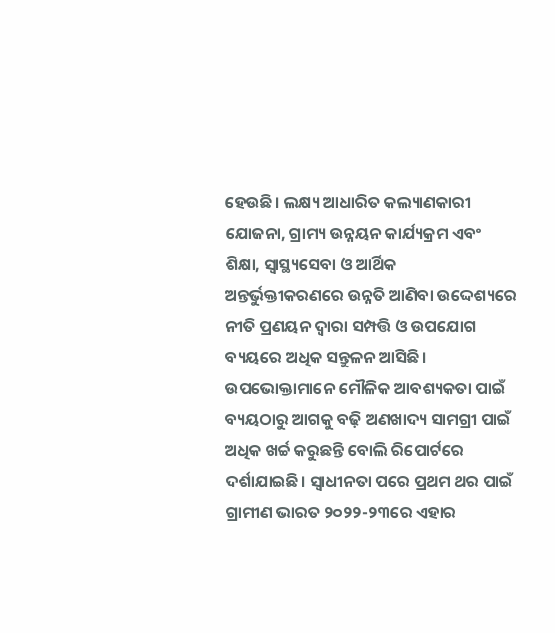ହେଉଛି। ଲକ୍ଷ୍ୟ ଆଧାରିତ କଲ୍ୟାଣକାରୀ ଯୋଜନା, ଗ୍ରାମ୍ୟ ଉନ୍ନୟନ କାର୍ଯ୍ୟକ୍ରମ ଏବଂ ଶିକ୍ଷା, ସ୍ୱାସ୍ଥ୍ୟସେବା ଓ ଆର୍ଥିକ ଅନ୍ତର୍ଭୁକ୍ତୀକରଣରେ ଉନ୍ନତି ଆଣିବା ଉଦ୍ଦେଶ୍ୟରେ ନୀତି ପ୍ରଣୟନ ଦ୍ୱାରା ସମ୍ପତ୍ତି ଓ ଉପଯୋଗ ବ୍ୟୟରେ ଅଧିକ ସନ୍ତୁଳନ ଆସିଛି।
ଉପଭୋକ୍ତାମାନେ ମୌଳିକ ଆବଶ୍ୟକତା ପାଇଁ ବ୍ୟୟଠାରୁ ଆଗକୁ ବଢ଼ି ଅଣଖାଦ୍ୟ ସାମଗ୍ରୀ ପାଇଁ ଅଧିକ ଖର୍ଚ୍ଚ କରୁଛନ୍ତି ବୋଲି ରିପୋର୍ଟରେ ଦର୍ଶାଯାଇଛି। ସ୍ୱାଧୀନତା ପରେ ପ୍ରଥମ ଥର ପାଇଁ ଗ୍ରାମୀଣ ଭାରତ ୨୦୨୨-୨୩ରେ ଏହାର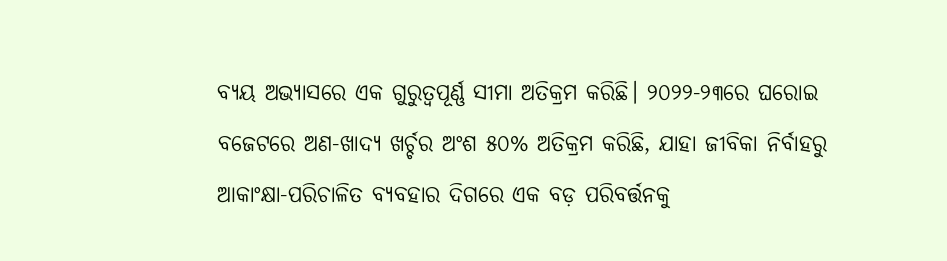ବ୍ୟୟ ଅଭ୍ୟାସରେ ଏକ ଗୁରୁତ୍ୱପୂର୍ଣ୍ଣ ସୀମା ଅତିକ୍ରମ କରିଛି। ୨୦୨୨-୨୩ରେ ଘରୋଇ ବଜେଟରେ ଅଣ-ଖାଦ୍ୟ ଖର୍ଚ୍ଚର ଅଂଶ ୫୦% ଅତିକ୍ରମ କରିଛି, ଯାହା ଜୀବିକା ନିର୍ବାହରୁ ଆକାଂକ୍ଷା-ପରିଚାଳିତ ବ୍ୟବହାର ଦିଗରେ ଏକ ବଡ଼ ପରିବର୍ତ୍ତନକୁ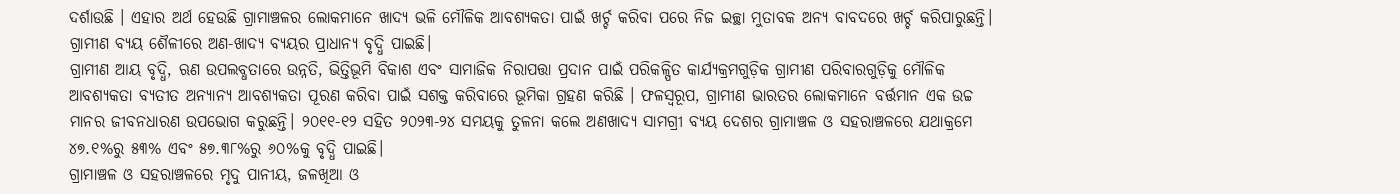ଦର୍ଶାଉଛି । ଏହାର ଅର୍ଥ ହେଉଛି ଗ୍ରାମାଞ୍ଚଳର ଲୋକମାନେ ଖାଦ୍ୟ ଭଳି ମୌଳିକ ଆବଶ୍ୟକତା ପାଇଁ ଖର୍ଚ୍ଚ କରିବା ପରେ ନିଜ ଇଚ୍ଛା ମୁତାବକ ଅନ୍ୟ ବାବଦରେ ଖର୍ଚ୍ଚ କରିପାରୁଛନ୍ତି। ଗ୍ରାମୀଣ ବ୍ୟୟ ଶୈଳୀରେ ଅଣ-ଖାଦ୍ୟ ବ୍ୟୟର ପ୍ରାଧାନ୍ୟ ବୃଦ୍ଧି ପାଇଛି।
ଗ୍ରାମୀଣ ଆୟ ବୃଦ୍ଧି, ଋଣ ଉପଲବ୍ଧତାରେ ଉନ୍ନତି, ଭିତ୍ତିଭୂମି ବିକାଶ ଏବଂ ସାମାଜିକ ନିରାପତ୍ତା ପ୍ରଦାନ ପାଇଁ ପରିକଳ୍ପିତ କାର୍ଯ୍ୟକ୍ରମଗୁଡ଼ିକ ଗ୍ରାମୀଣ ପରିବାରଗୁଡ଼ିକୁ ମୌଳିକ ଆବଶ୍ୟକତା ବ୍ୟତୀତ ଅନ୍ୟାନ୍ୟ ଆବଶ୍ୟକତା ପୂରଣ କରିବା ପାଇଁ ସଶକ୍ତ କରିବାରେ ଭୂମିକା ଗ୍ରହଣ କରିଛି । ଫଳସ୍ୱରୂପ, ଗ୍ରାମୀଣ ଭାରତର ଲୋକମାନେ ବର୍ତ୍ତମାନ ଏକ ଉଚ୍ଚ ମାନର ଜୀବନଧାରଣ ଉପଭୋଗ କରୁଛନ୍ତି। ୨୦୧୧-୧୨ ସହିତ ୨୦୨୩-୨୪ ସମୟକୁ ତୁଳନା କଲେ ଅଣଖାଦ୍ୟ ସାମଗ୍ରୀ ବ୍ୟୟ ଦେଶର ଗ୍ରାମାଞ୍ଚଳ ଓ ସହରାଞ୍ଚଳରେ ଯଥାକ୍ରମେ ୪୭.୧%ରୁ ୫୩% ଏବଂ ୫୭.୩୮%ରୁ ୬୦%କୁ ବୃଦ୍ଧି ପାଇଛି।
ଗ୍ରାମାଞ୍ଚଳ ଓ ସହରାଞ୍ଚଳରେ ମୃଦୁ ପାନୀୟ, ଜଳଖିଆ ଓ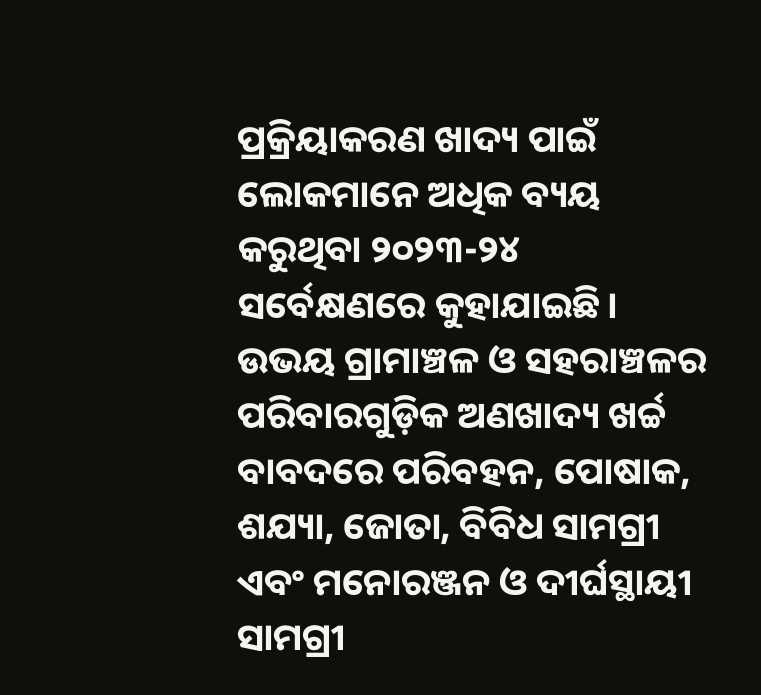ପ୍ରକ୍ରିୟାକରଣ ଖାଦ୍ୟ ପାଇଁ ଲୋକମାନେ ଅଧିକ ବ୍ୟୟ କରୁଥିବା ୨୦୨୩-୨୪ ସର୍ବେକ୍ଷଣରେ କୁହାଯାଇଛି। ଉଭୟ ଗ୍ରାମାଞ୍ଚଳ ଓ ସହରାଞ୍ଚଳର ପରିବାରଗୁଡ଼ିକ ଅଣଖାଦ୍ୟ ଖର୍ଚ୍ଚ ବାବଦରେ ପରିବହନ, ପୋଷାକ, ଶଯ୍ୟା, ଜୋତା, ବିବିଧ ସାମଗ୍ରୀ ଏବଂ ମନୋରଞ୍ଜନ ଓ ଦୀର୍ଘସ୍ଥାୟୀ ସାମଗ୍ରୀ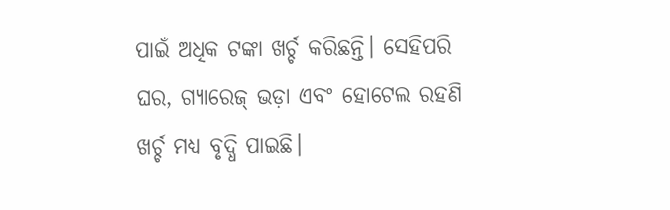ପାଇଁ ଅଧିକ ଟଙ୍କା ଖର୍ଚ୍ଚ କରିଛନ୍ତି। ସେହିପରି ଘର, ଗ୍ୟାରେଜ୍ ଭଡ଼ା ଏବଂ ହୋଟେଲ ରହଣି ଖର୍ଚ୍ଚ ମଧ୍ୟ ବୃଦ୍ଧି ପାଇଛି।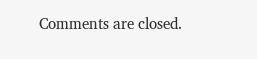Comments are closed.